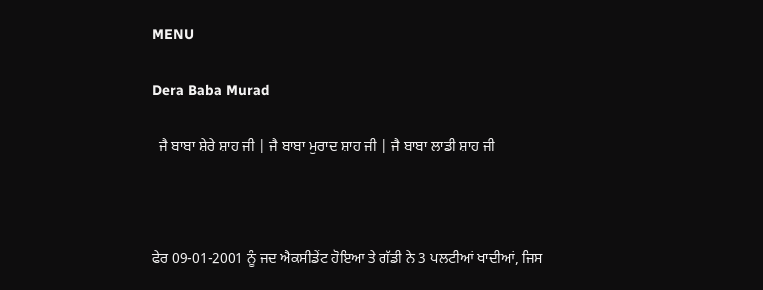MENU

Dera Baba Murad

  ਜੈ ਬਾਬਾ ਸ਼ੇਰੇ ਸ਼ਾਹ ਜੀ | ਜੈ ਬਾਬਾ ਮੁਰਾਦ ਸ਼ਾਹ ਜੀ | ਜੈ ਬਾਬਾ ਲਾਡੀ ਸ਼ਾਹ ਜੀ



ਫੇਰ 09-01-2001 ਨੂੰ ਜਦ ਐਕਸੀਡੇਂਟ ਹੋਇਆ ਤੇ ਗੱਡੀ ਨੇ 3 ਪਲਟੀਆਂ ਖਾਦੀਆਂ, ਜਿਸ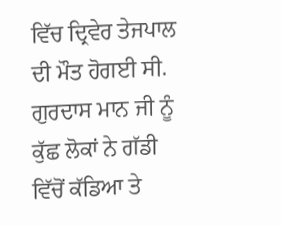ਵਿੱਚ ਦ੍ਰਿਵੇਰ ਤੇਜਪਾਲ ਦੀ ਮੌਤ ਹੋਗਈ ਸੀ. ਗੁਰਦਾਸ ਮਾਨ ਜੀ ਨੂੰ ਕੁੱਛ ਲੋਕਾਂ ਨੇ ਗੱਡੀ ਵਿੱਚੋਂ ਕੱਡਿਆ ਤੇ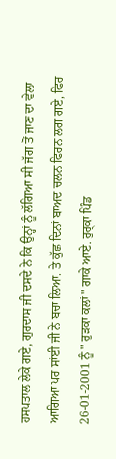ਹਸਪਤਾਲ ਲੇਕੇ ਗਏ, ਗੁਰਦਾਸ ਜੀ ਦਸਦੇ ਨੇ ਕਿ ਉਨ੍ਹਾਂ ਨੂੰ ਲੱਗਿਆ ਸੀ ਜੱਗ ਤੋਂ ਜਾਣ ਦਾ ਵੇਲਾ ਆਗਿਆ ਪਰ ਸਾਂਈ ਜੀ ਨੇ ਬਚਾ ਲਿਆ. ਤੇ ਕੁੱਛ ਦਿਨਾਂ ਬਾਅਦ ਚਲਨ ਫਿਰਨ ਲਗ ਗਏ, ਫਿਰ 26-01-2001 ਨੂੰ " ਰੁੜਕਾ ਕਲਾਂ" ਗਾਕੇ ਆਏ. ਰੁਰ੍ਕਾ ਪਿੰਡ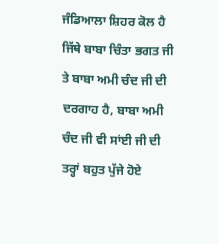ਜੰਡਿਆਲਾ ਸ਼ਿਹਰ ਕੋਲ ਹੈ ਜਿੱਥੇ ਬਾਬਾ ਚਿੰਤਾ ਭਗਤ ਜੀ ਤੇ ਬਾਬਾ ਅਮੀ ਚੰਦ ਜੀ ਦੀ ਦਰਗਾਹ ਹੈ, ਬਾਬਾ ਅਮੀ ਚੰਦ ਜੀ ਵੀ ਸਾਂਈ ਜੀ ਦੀ ਤਰ੍ਹਾਂ ਬਹੁਤ ਪੁੱਜੇ ਹੋਏ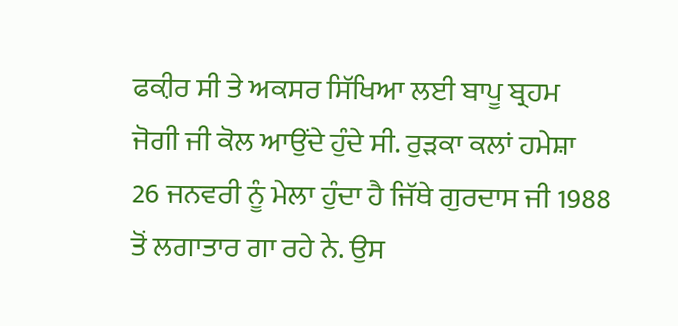ਫਕ਼ੀਰ ਸੀ ਤੇ ਅਕਸਰ ਸਿੱਖਿਆ ਲਈ ਬਾਪੂ ਬ੍ਰਹਮ ਜੋਗੀ ਜੀ ਕੋਲ ਆਉਂਦੇ ਹੁੰਦੇ ਸੀ. ਰੁੜਕਾ ਕਲਾਂ ਹਮੇਸ਼ਾ 26 ਜਨਵਰੀ ਨੂੰ ਮੇਲਾ ਹੁੰਦਾ ਹੈ ਜਿੱਥੇ ਗੁਰਦਾਸ ਜੀ 1988 ਤੋਂ ਲਗਾਤਾਰ ਗਾ ਰਹੇ ਨੇ. ਉਸ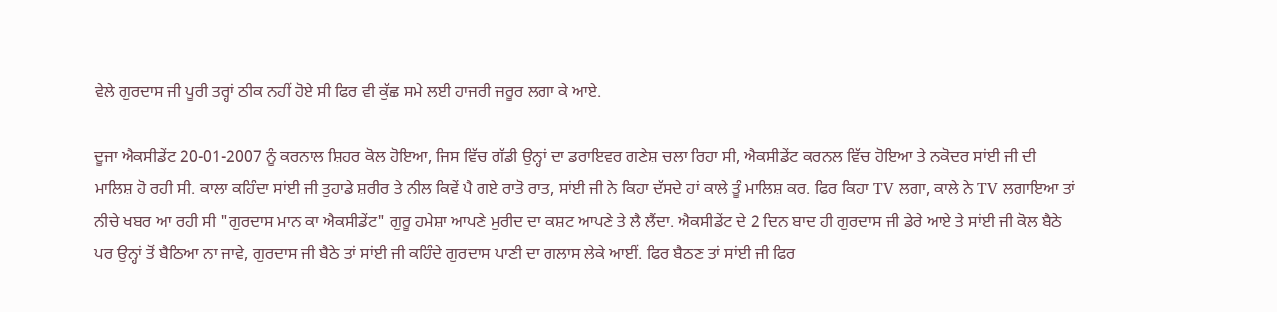ਵੇਲੇ ਗੁਰਦਾਸ ਜੀ ਪੂਰੀ ਤਰ੍ਹਾਂ ਠੀਕ ਨਹੀਂ ਹੋਏ ਸੀ ਫਿਰ ਵੀ ਕੁੱਛ ਸਮੇ ਲਈ ਹਾਜਰੀ ਜਰੂਰ ਲਗਾ ਕੇ ਆਏ.

ਦੂਜਾ ਐਕਸੀਡੇਂਟ 20-01-2007 ਨੂੰ ਕਰਨਾਲ ਸ਼ਿਹਰ ਕੋਲ ਹੋਇਆ, ਜਿਸ ਵਿੱਚ ਗੱਡੀ ਉਨ੍ਹਾਂ ਦਾ ਡਰਾਇਵਰ ਗਣੇਸ਼ ਚਲਾ ਰਿਹਾ ਸੀ, ਐਕਸੀਡੇਂਟ ਕਰਨਲ ਵਿੱਚ ਹੋਇਆ ਤੇ ਨਕੋਦਰ ਸਾਂਈ ਜੀ ਦੀ ਮਾਲਿਸ਼ ਹੋ ਰਹੀ ਸੀ. ਕਾਲਾ ਕਹਿੰਦਾ ਸਾਂਈ ਜੀ ਤੁਹਾਡੇ ਸ਼ਰੀਰ ਤੇ ਨੀਲ ਕਿਵੇਂ ਪੈ ਗਏ ਰਾਤੋ ਰਾਤ, ਸਾਂਈ ਜੀ ਨੇ ਕਿਹਾ ਦੱਸਦੇ ਹਾਂ ਕਾਲੇ ਤੂੰ ਮਾਲਿਸ਼ ਕਰ. ਫਿਰ ਕਿਹਾ TV ਲਗਾ, ਕਾਲੇ ਨੇ TV ਲਗਾਇਆ ਤਾਂ ਨੀਚੇ ਖਬਰ ਆ ਰਹੀ ਸੀ "ਗੁਰਦਾਸ ਮਾਨ ਕਾ ਐਕਸੀਡੇਂਟ" ਗੁਰੂ ਹਮੇਸ਼ਾ ਆਪਣੇ ਮੁਰੀਦ ਦਾ ਕਸ਼ਟ ਆਪਣੇ ਤੇ ਲੈ ਲੈਂਦਾ. ਐਕਸੀਡੇਂਟ ਦੇ 2 ਦਿਨ ਬਾਦ ਹੀ ਗੁਰਦਾਸ ਜੀ ਡੇਰੇ ਆਏ ਤੇ ਸਾਂਈ ਜੀ ਕੋਲ ਬੈਠੇ ਪਰ ਉਨ੍ਹਾਂ ਤੋਂ ਬੈਠਿਆ ਨਾ ਜਾਵੇ, ਗੁਰਦਾਸ ਜੀ ਬੈਠੇ ਤਾਂ ਸਾਂਈ ਜੀ ਕਹਿੰਦੇ ਗੁਰਦਾਸ ਪਾਣੀ ਦਾ ਗਲਾਸ ਲੇਕੇ ਆਈਂ. ਫਿਰ ਬੈਠਣ ਤਾਂ ਸਾਂਈ ਜੀ ਫਿਰ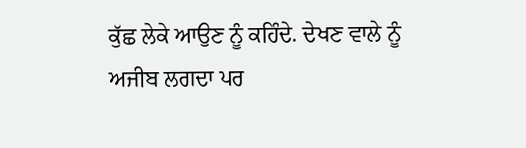ਕੁੱਛ ਲੇਕੇ ਆਉਣ ਨੂੰ ਕਹਿੰਦੇ. ਦੇਖਣ ਵਾਲੇ ਨੂੰ ਅਜੀਬ ਲਗਦਾ ਪਰ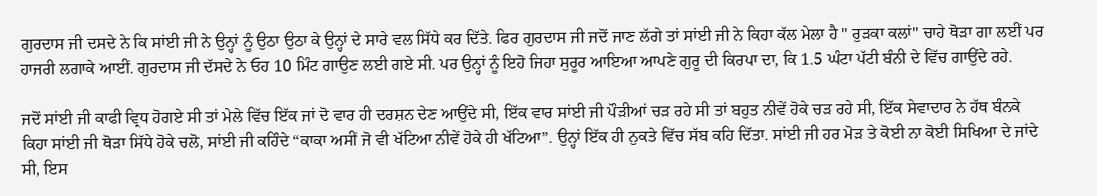ਗੁਰਦਾਸ ਜੀ ਦਸਦੇ ਨੇ ਕਿ ਸਾਂਈ ਜੀ ਨੇ ਉਨ੍ਹਾਂ ਨੂੰ ਉਠਾ ਉਠਾ ਕੇ ਉਨ੍ਹਾਂ ਦੇ ਸਾਰੇ ਵਲ ਸਿੱਧੇ ਕਰ ਦਿੱਤੇ. ਫਿਰ ਗੁਰਦਾਸ ਜੀ ਜਦੋਂ ਜਾਣ ਲੱਗੇ ਤਾਂ ਸਾਂਈ ਜੀ ਨੇ ਕਿਹਾ ਕੱਲ ਮੇਲਾ ਹੈ " ਰੁੜਕਾ ਕਲਾਂ" ਚਾਹੇ ਥੋੜਾ ਗਾ ਲਈਂ ਪਰ ਹਾਜਰੀ ਲਗਾਕੇ ਆਈਂ. ਗੁਰਦਾਸ ਜੀ ਦੱਸਦੇ ਨੇ ਓਹ 10 ਮਿੰਟ ਗਾਉਣ ਲਈ ਗਏ ਸੀ. ਪਰ ਉਨ੍ਹਾਂ ਨੂੰ ਇਹੋ ਜਿਹਾ ਸੁਰੂਰ ਆਇਆ ਆਪਣੇ ਗੁਰੂ ਦੀ ਕਿਰਪਾ ਦਾ, ਕਿ 1.5 ਘੰਟਾ ਪੱਟੀ ਬੰਨੀ ਦੇ ਵਿੱਚ ਗਾਉਂਦੇ ਰਹੇ.

ਜਦੋਂ ਸਾਂਈ ਜੀ ਕਾਫੀ ਵ੍ਰਿਧ ਹੋਗਏ ਸੀ ਤਾਂ ਮੇਲੇ ਵਿੱਚ ਇੱਕ ਜਾਂ ਦੋ ਵਾਰ ਹੀ ਦਰਸ਼ਨ ਦੇਣ ਆਉਂਦੇ ਸੀ, ਇੱਕ ਵਾਰ ਸਾਂਈ ਜੀ ਪੌੜੀਆਂ ਚੜ ਰਹੇ ਸੀ ਤਾਂ ਬਹੁਤ ਨੀਵੇਂ ਹੋਕੇ ਚੜ ਰਹੇ ਸੀ, ਇੱਕ ਸੇਵਾਦਾਰ ਨੇ ਹੱਥ ਬੰਨਕੇ ਕਿਹਾ ਸਾਂਈ ਜੀ ਥੋੜਾ ਸਿੱਧੇ ਹੋਕੇ ਚਲੋ, ਸਾਂਈ ਜੀ ਕਹਿੰਦੇ “ਕਾਕਾ ਅਸੀਂ ਜੋ ਵੀ ਖੱਟਿਆ ਨੀਵੇਂ ਹੋਕੇ ਹੀ ਖੱਟਿਆ”. ਉਨ੍ਹਾਂ ਇੱਕ ਹੀ ਨੁਕਤੇ ਵਿੱਚ ਸੱਬ ਕਹਿ ਦਿੱਤਾ. ਸਾਂਈ ਜੀ ਹਰ ਮੋੜ ਤੇ ਕੋਈ ਨਾ ਕੋਈ ਸਿਖਿਆ ਦੇ ਜਾਂਦੇ ਸੀ, ਇਸ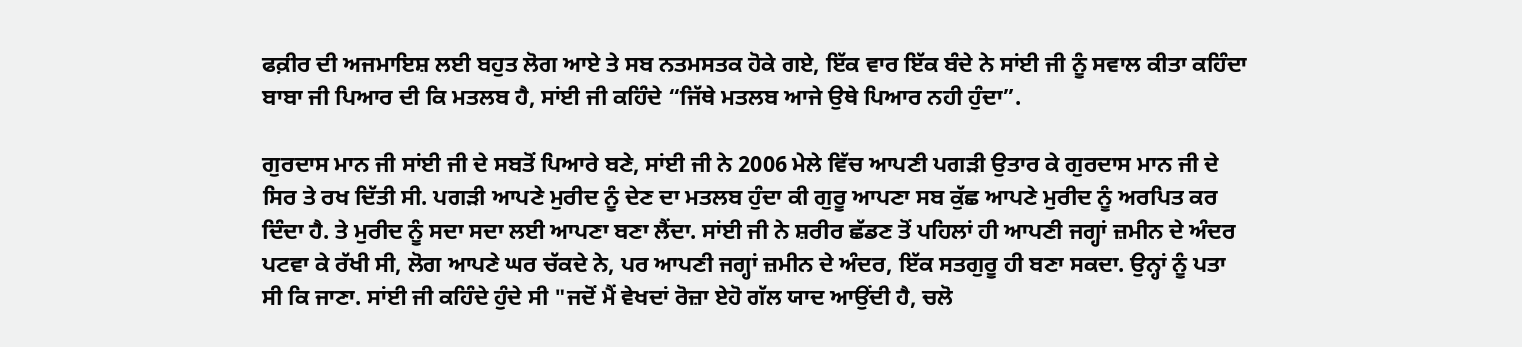ਫਕ਼ੀਰ ਦੀ ਅਜਮਾਇਸ਼ ਲਈ ਬਹੁਤ ਲੋਗ ਆਏ ਤੇ ਸਬ ਨਤਮਸਤਕ ਹੋਕੇ ਗਏ, ਇੱਕ ਵਾਰ ਇੱਕ ਬੰਦੇ ਨੇ ਸਾਂਈ ਜੀ ਨੂੰ ਸਵਾਲ ਕੀਤਾ ਕਹਿੰਦਾ ਬਾਬਾ ਜੀ ਪਿਆਰ ਦੀ ਕਿ ਮਤਲਬ ਹੈ, ਸਾਂਈ ਜੀ ਕਹਿੰਦੇ “ਜਿੱਥੇ ਮਤਲਬ ਆਜੇ ਉਥੇ ਪਿਆਰ ਨਹੀ ਹੁੰਦਾ”.

ਗੁਰਦਾਸ ਮਾਨ ਜੀ ਸਾਂਈ ਜੀ ਦੇ ਸਬਤੋਂ ਪਿਆਰੇ ਬਣੇ, ਸਾਂਈ ਜੀ ਨੇ 2006 ਮੇਲੇ ਵਿੱਚ ਆਪਣੀ ਪਗੜੀ ਉਤਾਰ ਕੇ ਗੁਰਦਾਸ ਮਾਨ ਜੀ ਦੇ ਸਿਰ ਤੇ ਰਖ ਦਿੱਤੀ ਸੀ. ਪਗੜੀ ਆਪਣੇ ਮੁਰੀਦ ਨੂੰ ਦੇਣ ਦਾ ਮਤਲਬ ਹੁੰਦਾ ਕੀ ਗੁਰੂ ਆਪਣਾ ਸਬ ਕੁੱਛ ਆਪਣੇ ਮੁਰੀਦ ਨੂੰ ਅਰਪਿਤ ਕਰ ਦਿੰਦਾ ਹੈ. ਤੇ ਮੁਰੀਦ ਨੂੰ ਸਦਾ ਸਦਾ ਲਈ ਆਪਣਾ ਬਣਾ ਲੈਂਦਾ. ਸਾਂਈ ਜੀ ਨੇ ਸ਼ਰੀਰ ਛੱਡਣ ਤੋਂ ਪਹਿਲਾਂ ਹੀ ਆਪਣੀ ਜਗ੍ਹਾਂ ਜ਼ਮੀਨ ਦੇ ਅੰਦਰ ਪਟਵਾ ਕੇ ਰੱਖੀ ਸੀ, ਲੋਗ ਆਪਣੇ ਘਰ ਚੱਕਦੇ ਨੇ, ਪਰ ਆਪਣੀ ਜਗ੍ਹਾਂ ਜ਼ਮੀਨ ਦੇ ਅੰਦਰ, ਇੱਕ ਸਤਗੁਰੂ ਹੀ ਬਣਾ ਸਕਦਾ. ਉਨ੍ਹਾਂ ਨੂੰ ਪਤਾ ਸੀ ਕਿ ਜਾਣਾ. ਸਾਂਈ ਜੀ ਕਹਿੰਦੇ ਹੁੰਦੇ ਸੀ "ਜਦੋਂ ਮੈਂ ਵੇਖਦਾਂ ਰੋਜ਼ਾ ਏਹੋ ਗੱਲ ਯਾਦ ਆਉਂਦੀ ਹੈ, ਚਲੋ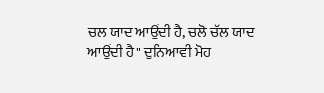ਚਲ ਯਾਦ ਆਉਂਦੀ ਹੈ, ਚਲੋ ਚੱਲ ਯਾਦ ਆਉਂਦੀ ਹੈ" ਦੁਨਿਆਵੀ ਮੋਹ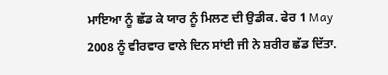ਮਾਇਆ ਨੂੰ ਛੱਡ ਕੇ ਯਾਰ ਨੂੰ ਮਿਲਣ ਦੀ ਉਡੀਕ. ਫੇਰ 1 May 2008 ਨੂੰ ਵੀਰਵਾਰ ਵਾਲੇ ਦਿਨ ਸਾਂਈ ਜੀ ਨੇ ਸ਼ਰੀਰ ਛੱਡ ਦਿੱਤਾ.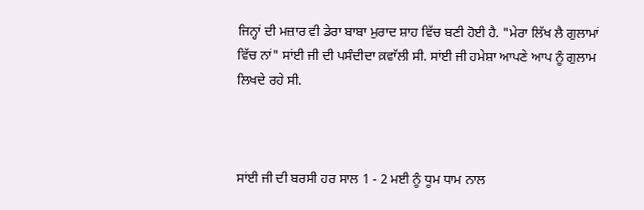ਜਿਨ੍ਹਾਂ ਦੀ ਮਜ਼ਾਰ ਵੀ ਡੇਰਾ ਬਾਬਾ ਮੁਰਾਦ ਸ਼ਾਹ ਵਿੱਚ ਬਣੀ ਹੋਈ ਹੈ. "ਮੇਰਾ ਲਿੱਖ ਲੈ ਗੁਲਾਮਾਂ ਵਿੱਚ ਨਾਂ" ਸਾਂਈ ਜੀ ਦੀ ਪਸੰਦੀਦਾ ਕ਼ਵਾੱਲੀ ਸੀ. ਸਾਂਈ ਜੀ ਹਮੇਸ਼ਾ ਆਪਣੇ ਆਪ ਨੂੰ ਗੁਲਾਮ ਲਿਖਦੇ ਰਹੇ ਸੀ.



ਸਾਂਈ ਜੀ ਦੀ ਬਰਸੀ ਹਰ ਸਾਲ 1 - 2 ਮਈ ਨੂੰ ਧੂਮ ਧਾਮ ਨਾਲ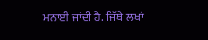ਮਨਾਈ ਜਾਂਦੀ ਹੈ. ਜਿੱਥੇ ਲਖਾਂ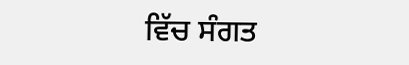ਵਿੱਚ ਸੰਗਤ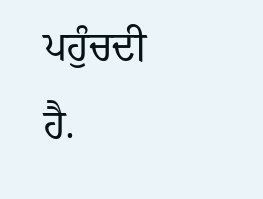ਪਹੁੰਚਦੀ ਹੈ.